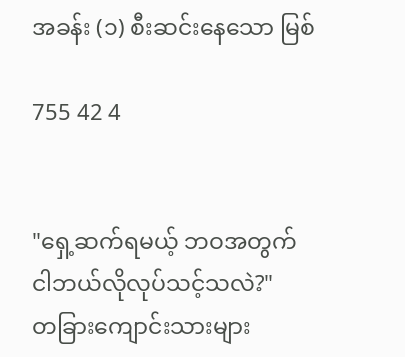အခန်း (၁) စီးဆင်းနေသော မြစ်

755 42 4


"ရှေ့ဆက်ရမယ့် ဘဝအတွက် ငါဘယ်လိုလုပ်သင့်သလဲ?"
တခြားကျောင်းသားများ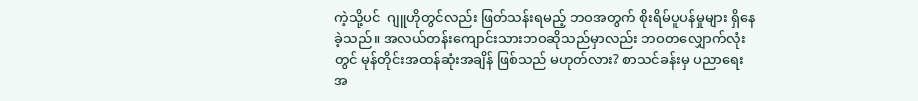ကဲ့သို့ပင်  ဂျူဟိုတွင်လည်း ဖြတ်သန်းရမည့် ဘဝအတွက် စိုးရိမ်ပူပန်မှုများ ရှိနေခဲ့သည်။ အလယ်တန်းကျောင်းသားဘဝဆိုသည်မှာလည်း ဘဝတလျှောက်လုံးတွင် မုန်တိုင်းအထန်ဆုံးအချိန် ဖြစ်သည် မဟုတ်လား? စာသင်ခန်းမှ ပညာရေးအ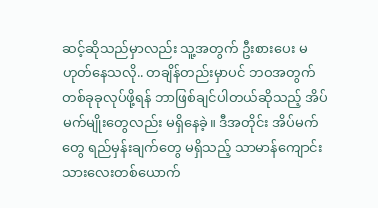ဆင့်ဆိုသည်မှာလည်း သူ့အတွက် ဦးစားပေး မဟုတ်နေသလို.. တချိန်တည်းမှာပင် ဘဝအတွက် တစ်ခုခုလုပ်ဖို့ရန် ဘာဖြစ်ချင်ပါတယ်ဆိုသည့် အိပ်မက်မျိုးတွေလည်း မရှိနေခဲ့။ ဒီအတိုင်း အိပ်မက်တွေ ရည်မှန်းချက်တွေ မရှိသည့် သာမာန်ကျောင်းသားလေးတစ်ယောက်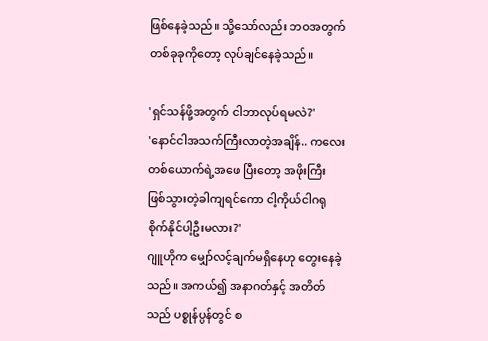ဖြစ်နေခဲ့သည်။ သို့သော်လည်း ဘဝအတွက် တစ်ခုခုကိုတော့ လုပ်ချင်နေခဲ့သည်။

'ရှင်သန်ဖို့အတွက် ငါဘာလုပ်ရမလဲ?'
'နောင်ငါအသက်ကြီးလာတဲ့အချိန်.. ကလေးတစ်ယောက်ရဲ့အဖေ ပြီးတော့ အဖိုးကြီး ဖြစ်သွားတဲ့ခါကျရင်ကော ငါ့ကိုယ်ငါဂရုစိုက်နိုင်ပါ့ဦးမလား?'
ဂျူဟိုက မျှော်လင့်ချက်မရှိနေဟု တွေးနေခဲ့သည်။ အကယ်၍ အနာဂတ်နှင့် အတိတ်သည် ပစ္စုန်ပ္ပန်တွင် စ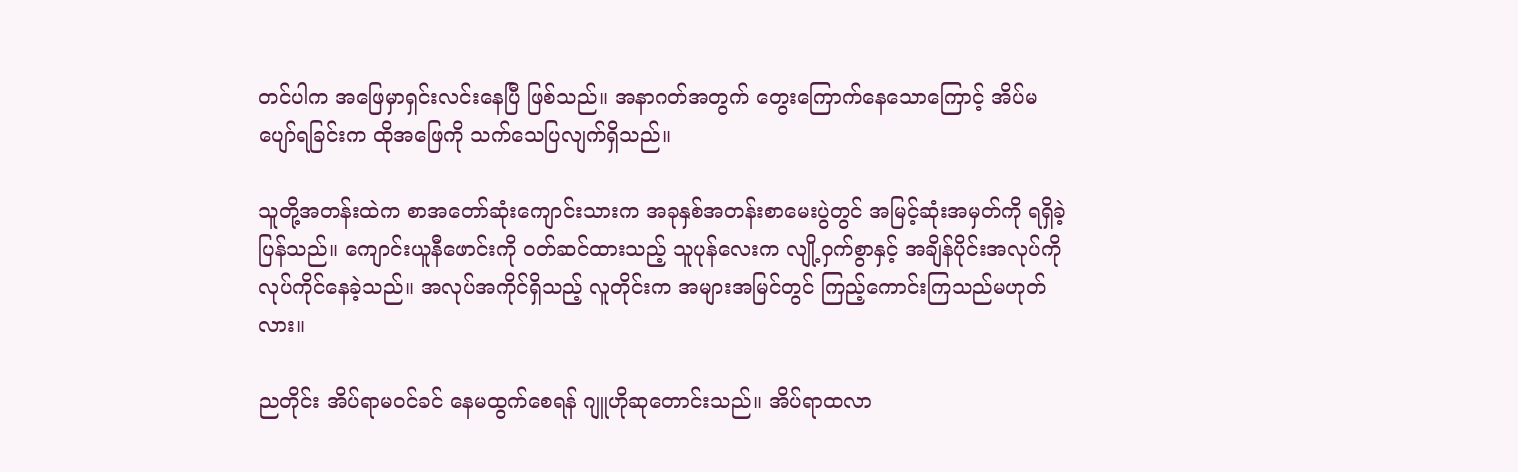တင်ပါက အဖြေမှာရှင်းလင်းနေပြီ ဖြစ်သည်။ အနာဂတ်အတွက် တွေးကြောက်နေသောကြောင့် အိပ်မပျော်ရခြင်းက ထိုအဖြေကို သက်သေပြလျက်ရှိသည်။

သူတို့အတန်းထဲက စာအတော်ဆုံးကျောင်းသားက အခုနှစ်အတန်းစာမေးပွဲတွင် အမြင့်ဆုံးအမှတ်ကို ရရှိခဲ့ပြန်သည်။ ကျောင်းယူနီဖောင်းကို ဝတ်ဆင်ထားသည့် သူပုန်လေးက လျို့ဝှက်စွာနှင့် အချိန်ပိုင်းအလုပ်ကို လုပ်ကိုင်နေခဲ့သည်။ အလုပ်အကိုင်ရှိသည့် လူတိုင်းက အများအမြင်တွင် ကြည့်ကောင်းကြသည်မဟုတ်လား။

ညတိုင်း အိပ်ရာမဝင်ခင် နေမထွက်စေရန် ဂျူဟိုဆုတောင်းသည်။ အိပ်ရာထလာ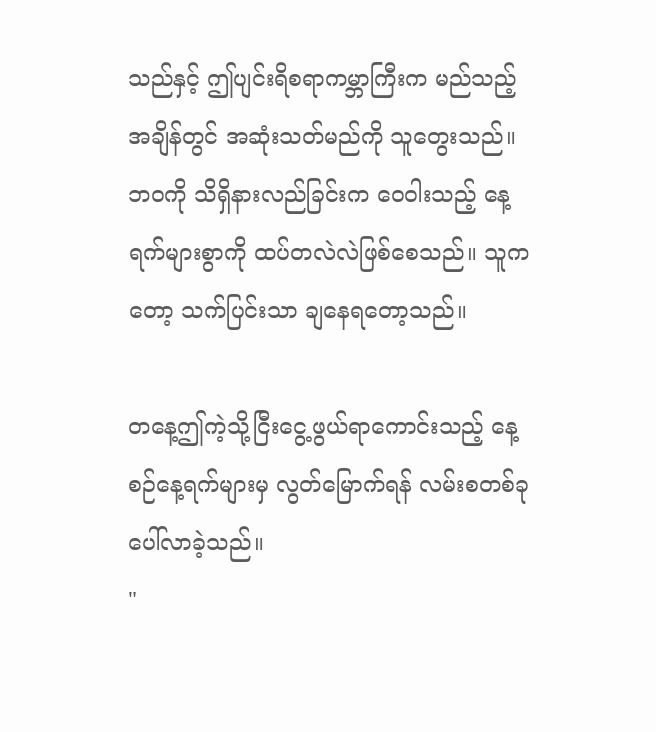သည်နှင့် ဤပျင်းရိစရာကမ္ဘာကြီးက မည်သည့်အချိန်တွင် အဆုံးသတ်မည်ကို သူတွေးသည်။ ဘဝကို သိရှိနားလည်ခြင်းက ဝေဝါးသည့် နေ့ရက်များစွာကို ထပ်တလဲလဲဖြစ်စေသည်။ သူကတော့ သက်ပြင်းသာ ချနေရတော့သည်။

တနေ့ဤကဲ့သို့ငြီးငွေ့ဖွယ်ရာကောင်းသည့် နေ့စဉ်နေ့ရက်များမှ လွတ်မြောက်ရန် လမ်းစတစ်ခု ပေါ်လာခဲ့သည်။
"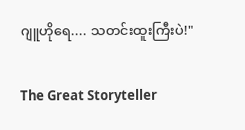ဂျူဟိုရေ.... သတင်းထူးကြီးပဲ!"

The Great Storyteller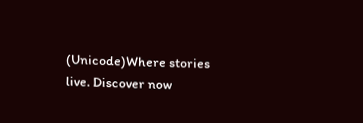(Unicode)Where stories live. Discover now